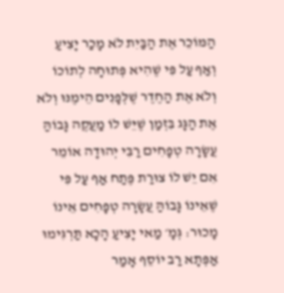הַמּוֹכֵר אֶת הַבַּיִת לֹא מָכַר יָצִיעַ וְאַף עַל פִּי שֶׁהִיא פְּתוּחָה לְתוֹכוֹ וְלֹא אֶת הַחֶדֶר שֶׁלְּפָנִים הֵימֶנּוּ וְלֹא אֶת הַגָּג בִּזְמַן שֶׁיֵּשׁ לוֹ מַעֲקֶה גָּבוֹהַּ עֲשָׂרָה טְפָחִים רַבִּי יְהוּדָה אוֹמֵר אִם יֵשׁ לוֹ צוּרַת פֶּתַח אַף עַל פִּי שֶׁאֵינוֹ גָּבוֹהַּ עֲשָׂרָה טְפָחִים אֵינוֹ מָכוּר: גְּמָ׳ מַאי יָצִיעַ הָכָא תַּרְגִּימוּ אַפְּתָא רַב יוֹסֵף אָמַר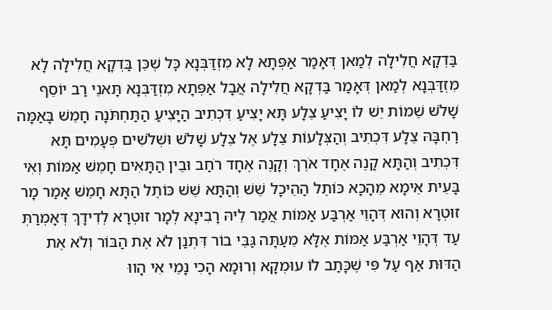בַּדְקָא חֲלִילָה לְמַאן דְּאָמַר אַפְּתָא לָא מִזְדַּבְּנָא כׇּל שֶׁכֵּן בַּדְקָא חֲלִילָה לָא מִזְדַּבְּנָא לְמַאן דְּאָמַר בַּדְקָא חֲלִילָה אֲבָל אַפְּתָא מִזְדַּבְּנָא תָּאנֵי רַב יוֹסֵף שָׁלֹשׁ שֵׁמוֹת יֵשׁ לוֹ יָצִיעַ צֵלָע תָּא יָצִיעַ דִּכְתִיב הַיָּצִיעַ הַתַּחְתֹּנָה חָמֵשׁ בָּאַמָּה רׇחְבָּהּ צֵלָע דִּכְתִיב וְהַצְּלָעוֹת צֵלָע אֶל צֵלָע שָׁלֹשׁ וּשְׁלֹשִׁים פְּעָמִים תָּא דִּכְתִיב וְהַתָּא קָנֶה אֶחָד אֹרֶךְ וְקָנֶה אֶחָד רֹחַב וּבֵין הַתָּאִים חָמֵשׁ אַמּוֹת וְאִי בָּעֵית אֵימָא מֵהָכָא כּוֹתֶל הַהֵיכָל שֵׁשׁ וְהַתָּא שֵׁשׁ כּוֹתֶל הַתָּא חָמֵשׁ אָמַר מָר זוּטְרָא וְהוּא דְּהָוֵי אַרְבַּע אַמּוֹת אֲמַר לֵיהּ רָבִינָא לְמָר זוּטְרָא לְדִידָךְ דְּאָמְרַתְּ עַד דְּהָוֵי אַרְבַּע אַמּוֹת אֶלָּא מֵעַתָּה גַּבֵּי בוֹר דִּתְנַן לֹא אֶת הַבּוֹר וְלֹא אֶת הַדּוּת אַף עַל פִּי שֶׁכָּתַב לוֹ עוּמְקָא וְרוּמָא הָכִי נָמֵי אִי הָווּ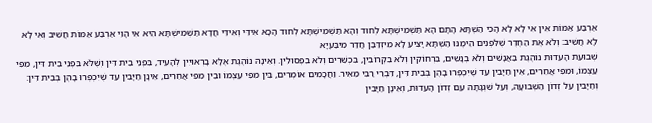אַרְבַּע אַמּוֹת אִין אִי לָא לָא הָכִי הַשְׁתָּא הָתָם הָא תַּשְׁמִישְׁתָּא לְחוּד וְהָא תַּשְׁמִישְׁתָּא לְחוּד הָכָא אִידֵּי וְאִידֵּי חֲדָא תַּשְׁמִישְׁתָּא הִיא אִי הָוֵי אַרְבַּע אַמּוֹת חֲשִׁיב וְאִי לָא לָא חֲשִׁיב: וְלֹא אֶת הַחֶדֶר שֶׁלִּפְנִים הֵימֶנּוּ הַשְׁתָּא יָצִיעַ לָא מִיזְדַּבַּן חֲדַר מִיבַּעְיָא
שְׁבוּעַת הָעֵדוּת נוֹהֶגֶת בַּאֲנָשִׁים וְלֹא בְנָשִׁים, בִּרְחוֹקִין וְלֹא בִקְרוֹבִין, בִּכְשֵׁרִים וְלֹא בִפְסוּלִין. וְאֵינָהּ נוֹהֶגֶת אֶלָּא בָרְאוּיִין לְהָעִיד, בִּפְנֵי בֵית דִּין וְשֶׁלֹּא בִּפְנֵי בֵית דִּין, מִפִּי עַצְמוֹ, וּמִפִּי אֲחֵרִים, אֵין חַיָּבִין עַד שֶׁיִּכְפְּרוּ בָהֶן בְּבֵית דִּין, דִּבְרֵי רַבִּי מֵאִיר. וַחֲכָמִים אוֹמְרִים, בֵּין מִפִּי עַצְמוֹ וּבֵין מִפִּי אֲחֵרִים, אֵינָן חַיָּבִין עַד שֶׁיִּכְפְּרוּ בָהֶן בְּבֵית דִּין: וְחַיָּבִין עַל זְדוֹן הַשְּׁבוּעָה, וְעַל שִׁגְגָתָהּ עִם זְדוֹן הָעֵדוּת, וְאֵינָן חַיָּבִין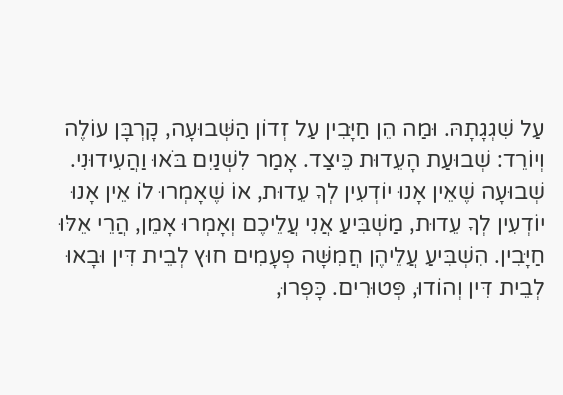עַל שִׁגְגָתָהּ. וּמַה הֵן חַיָּבִין עַל זְדוֹן הַשְּׁבוּעָה, קָרְבָּן עוֹלֶה וְיוֹרֵד: שְׁבוּעַת הָעֵדוּת כֵּיצַד. אָמַר לִשְׁנַיִם בֹּאוּ וַהֲעִידוּנִי. שְׁבוּעָה שֶׁאֵין אָנוּ יוֹדְעִין לְךָ עֵדוּת, אוֹ שֶׁאָמְרוּ לוֹ אֵין אָנוּ יוֹדְעִין לְךָ עֵדוּת, מַשְׁבִּיעַ אֲנִי עֲלֵיכֶם וְאָמְרוּ אָמֵן, הֲרֵי אֵלּוּ חַיָּבִין. הִשְׁבִּיעַ עֲלֵיהֶן חֲמִשָּׁה פְעָמִים חוּץ לְבֵית דִּין וּבָאוּ לְבֵית דִּין וְהוֹדוּ, פְּטוּרִים. כָּפְרוּ,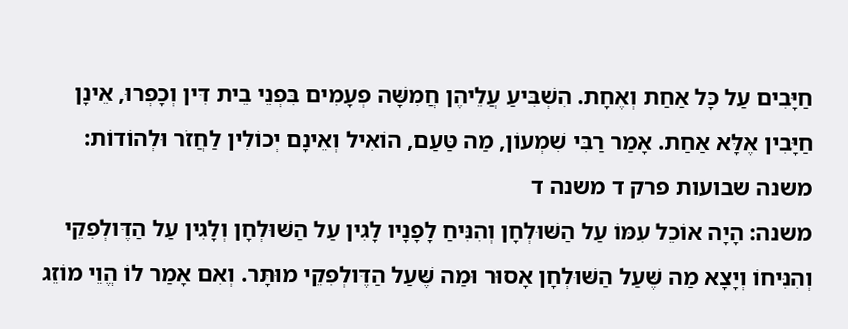חַיָּבִים עַל כָּל אַחַת וְאֶחָת. הִשְׁבִּיעַ עֲלֵיהֶן חֲמִשָּׁה פְעָמִים בִּפְנֵי בֵית דִּין וְכָפְרוּ, אֵינָן חַיָּבִין אֶלָּא אַחַת. אָמַר רַבִּי שִׁמְעוֹן, מַה טַּעַם, הוֹאִיל וְאֵינָם יְכוֹלִין לַחֲזֹר וּלְהוֹדוֹת: משנה שבועות פרק ד משנה ד
משנה: הָיָה אוֹכֵל עִמּוֹ עַל הַשּׁוּלְחָן וְהִנִּיחַ לָפָנָיו לָגִין עַל הַשּׁוּלְחָן וְלָגִין עַל הַדֶּולְפִקֵי וְהִנִּיחוֹ וְיָצָא מַה שֶּׁעַל הַשּׁוּלְחָן אָסוּר וּמַה שֶּׁעַל הַדֶּולְפִקֵי מוּתָּר. וְאִם אָמַר לוֹ הֱוֵי מוֹזֵג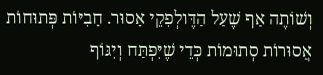וְשׁוֹתֶה אַף שֶׁעַל הַדֶּולְפִקֵי אָסוּר. חָבִיּוֹת פְּתוּחוֹת אֲסוּרוֹת סְתוּמוֹת כְּדֵי שֶׁיִּפְתַּח וְיִגּוֹף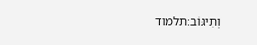וְתִיגּוֹב׃תלמוד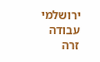ירושלמי עבודה זרה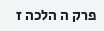פרק ה הלכה ז